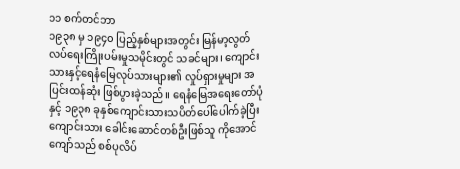၁၁ စက်တင်ဘာ
၁၉၃၈ မှ ၁၉၄၀ ပြည့်နှစ်များအတွင်း မြန်မာ့လွတ်လပ်ရေးကြိုးပမ်းမှုသမိုင်းတွင် သခင်များ၊ ကျောင်းသားနှင့်ရေနံမြေလုပ်သားများ၏ လှုပ်ရှားမှုများ အပြင်းထန်ဆုံး ဖြစ်ပွားခဲ့သည်။ ရေနံမြေအရေးတော်ပုံနှင့် ၁၉၃၈ ခုနှစ်ကျောင်းသားသပိတ်ပေါ်ပေါက်ခဲ့ပြီး ကျောင်းသား ခေါင်းဆောင်တစ်ဦးဖြစ်သူ ကိုအောင်ကျော်သည် စစ်ပုလိပ်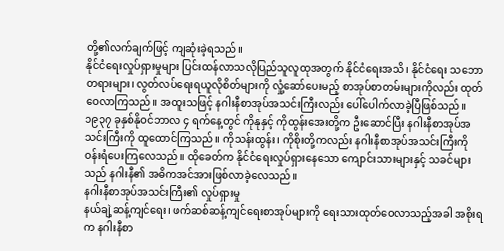တို့၏လက်ချက်ဖြင့် ကျဆုံးခဲ့ရသည်။
နိုင်ငံရေးလှုပ်ရှားမှုများ ပြင်းထန်လာသလိုပြည်သူလူထုအတွက် နိုင်ငံရေးအသိ၊ နိုင်ငံရေး သဘောတရားများ၊ လွတ်လပ်ရေးရယူလိုစိတ်များကို လှုံ့ဆော်ပေးမည့် စာအုပ်စာတမ်းများကိုလည်း ထုတ်ဝေလာကြသည်။ အထူးသဖြင့် နဂါးနီစာအုပ်အသင်းကြီးလည်း ပေါ်ပေါက်လာခဲ့ပြီဖြစ်သည်။ ၁၉၃၇ ခုနှစ်နိုဝင်ဘာလ ၄ ရက်နေ့တွင် ကိုနုနှင့် ကိုထွန်းအေးတို့က ဦးဆောင်ပြီး နဂါးနီစာအုပ်အသင်းကြီးကို ထူထောင်ကြသည်။ ကိုသန်းထွန်း၊ ကိုစိုးတို့ကလည်း နဂါးနီစာအုပ်အသင်းကြီးကို ဝန်းရံပေးကြလေသည်။ ထိုခေတ်က နိုင်ငံရေးလှုပ်ရှားနေသော ကျောင်းသားများနှင့် သခင်များသည် နဂါးနီ၏ အဓိကအင်အားဖြစ်လာခဲ့လေသည်။
နဂါးနီစာအုပ်အသင်းကြီး၏ လှုပ်ရှားမှု
နယ်ချဲ့ဆန့်ကျင်ရေး၊ ဖက်ဆစ်ဆန့်ကျင်ရေးစာအုပ်များကို ရေးသားထုတ်ဝေလာသည့်အခါ အစိုးရက နဂါးနီစာ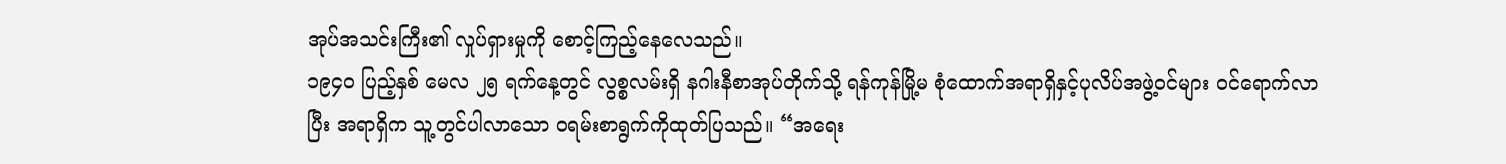အုပ်အသင်းကြီး၏ လှုပ်ရှားမှုကို စောင့်ကြည့်နေလေသည်။
၁၉၄၀ ပြည့်နှစ် မေလ ၂၅ ရက်နေ့တွင် လွစ္စလမ်းရှိ နဂါးနီစာအုပ်တိုက်သို့ ရန်ကုန်မြို့မ စုံထောက်အရာရှိနှင့်ပုလိပ်အဖွဲ့ဝင်များ ဝင်ရောက်လာပြီး အရာရှိက သူ့တွင်ပါလာသော ဝရမ်းစာရွက်ကိုထုတ်ပြသည်။ “အရေး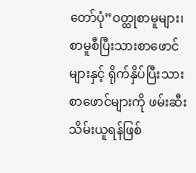တော်ပုံ”ဝတ္ထုစာမူများ၊ စာမူစီပြီးသားစာဖောင်များနှင့် ရိုက်နှိပ်ပြီးသားစာဖောင်များကို ဖမ်းဆီးသိမ်းယူရန်ဖြစ်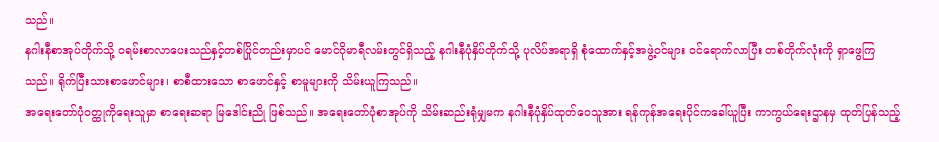သည်။
နဂါးနီစာအုပ်တိုက်သို့ ဝရမ်းစာလာပေးသည်နှင့်တစ်ပြိုင်တည်းမှာပင် မောင်ဂိုမာရီလမ်းတွင်ရှိသည့် နဂါးနီပုံနှိပ်တိုက်သို့ ပုလိပ်အရာရှိ စုံထောက်နှင့်အဖွဲ့ဝင်များ ဝင်ရောက်လာပြီး တစ်တိုက်လုံးကို ရှာဖွေကြ သည်။ ရိုက်ပြီးသားစာဖောင်များ၊ စာစီထားသော စာဖောင်နှင့် စာမူများကို သိမ်းယူကြသည်။
အရေးတော်ပုံဝတ္ထုကိုရေးသူမှာ စာရေးဆရာ မြဒေါင်းညို ဖြစ်သည်။ အရေးတော်ပုံစာအုပ်ကို သိမ်းဆည်းရုံမျှမက နဂါးနီပုံနှိပ်ထုတ်ဝေသူအား ရန်ကုန်အရေးပိုင်ကခေါ်ယူပြီး ကာကွယ်ရေးဌာနမှ ထုတ်ပြန်သည့်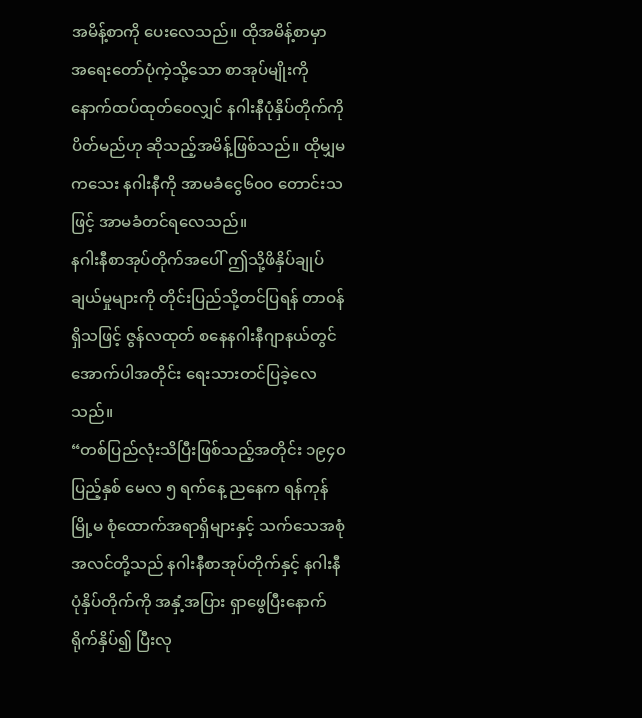အမိန့်စာကို ပေးလေသည်။ ထိုအမိန့်စာမှာ အရေးတော်ပုံကဲ့သို့သော စာအုပ်မျိုးကို နောက်ထပ်ထုတ်ဝေလျှင် နဂါးနီပုံနှိပ်တိုက်ကို ပိတ်မည်ဟု ဆိုသည့်အမိန့်ဖြစ်သည်။ ထိုမျှမကသေး နဂါးနီကို အာမခံငွေ၆၀ဝ တောင်းသဖြင့် အာမခံတင်ရလေသည်။
နဂါးနီစာအုပ်တိုက်အပေါ် ဤသို့ဖိနှိပ်ချုပ်ချယ်မှုများကို တိုင်းပြည်သို့တင်ပြရန် တာဝန်ရှိသဖြင့် ဇွန်လထုတ် စနေနဂါးနီဂျာနယ်တွင် အောက်ပါအတိုင်း ရေးသားတင်ပြခဲ့လေသည်။
“တစ်ပြည်လုံးသိပြီးဖြစ်သည့်အတိုင်း ၁၉၄၀ ပြည့်နှစ် မေလ ၅ ရက်နေ့ ညနေက ရန်ကုန်မြို့မ စုံထောက်အရာရှိများနှင့် သက်သေအစုံအလင်တို့သည် နဂါးနီစာအုပ်တိုက်နှင့် နဂါးနီပုံနှိပ်တိုက်ကို အနှံ့အပြား ရှာဖွေပြီးနောက် ရိုက်နှိပ်၍ ပြီးလု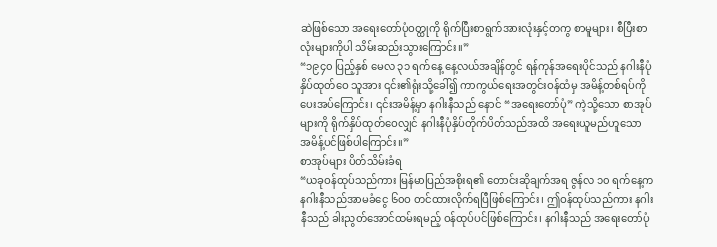ဆဲဖြစ်သော အရေးတော်ပုံဝတ္ထုကို ရိုက်ပြီးစာရွက်အားလုံးနှင့်တကွ စာမူများ၊ စီပြီးစာလုံးများကိုပါ သိမ်းဆည်းသွားကြောင်း။”
“၁၉၄၀ ပြည့်နှစ် မေလ ၃၁ ရက်နေ့ နေ့လယ်အချိန်တွင် ရန်ကုန်အရေးပိုင်သည် နဂါးနီပုံနှိပ်ထုတ်ဝေ သူအား ၎င်း၏ရုံးသို့ခေါ်၍ ကာကွယ်ရေးအတွင်းဝန်ထံမှ အမိန့်တစ်ရပ်ကို ပေးအပ်ကြောင်း၊ ၎င်းအမိန့်မှာ နဂါးနီသည် နောင် “အရေးတော်ပုံ” ကဲ့သို့သော စာအုပ်များကို ရိုက်နှိပ်ထုတ်ဝေလျှင် နဂါးနီပုံနှိပ်တိုက်ပိတ်သည်အထိ အရေးယူမည်ဟူသော အမိန့်ပင်ဖြစ်ပါကြောင်း။”
စာအုပ်များ ပိတ်သိမ်းခံရ
“ယခုဝန်ထုပ်သည်ကား မြန်မာပြည်အစိုးရ၏ တောင်းဆိုချက်အရ ဇွန်လ ၁၀ ရက်နေ့က နဂါးနီသည်အာမခံငွေ ၆၀ဝ တင်ထားလိုက်ရပြီဖြစ်ကြောင်း၊ ဤဝန်ထုပ်သည်ကား နဂါးနီသည် ခါးညွတ်အောင်ထမ်းရမည့် ဝန်ထုပ်ပင်ဖြစ်ကြောင်း၊ နဂါးနီသည် အရေးတော်ပုံ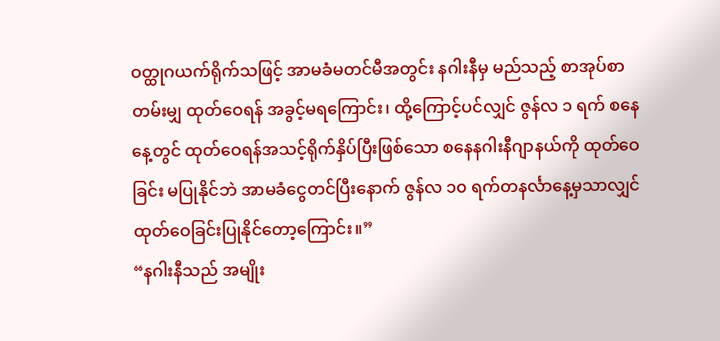ဝတ္ထုဂယက်ရိုက်သဖြင့် အာမခံမတင်မီအတွင်း နဂါးနီမှ မည်သည့် စာအုပ်စာတမ်းမျှ ထုတ်ဝေရန် အခွင့်မရကြောင်း၊ ထို့ကြောင့်ပင်လျှင် ဇွန်လ ၁ ရက် စနေနေ့တွင် ထုတ်ဝေရန်အသင့်ရိုက်နှိပ်ပြီးဖြစ်သော စနေနဂါးနီဂျာနယ်ကို ထုတ်ဝေခြင်း မပြုနိုင်ဘဲ အာမခံငွေတင်ပြီးနောက် ဇွန်လ ၁၀ ရက်တနင်္လာနေ့မှသာလျှင် ထုတ်ဝေခြင်းပြုနိုင်တော့ကြောင်း။”
“နဂါးနီသည် အမျိုး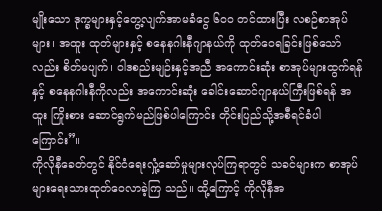မျိုးသော ဒုက္ခများနှင့်တွေ့လျက်အာမခံငွေ ၆၀ဝ တင်ထားပြီး လစဉ်စာအုပ်များ၊ အထူး ထုတ်များနှင့် စနေနဂါးနီဂျာနယ်ကို ထုတ်ဝေရခြင်းဖြစ်သော်လည်း စိတ်မပျက်၊ ဝါဒစည်းမျဉ်းနှင့်အညီ အကောင်းဆုံး စာအုပ်များထွက်ရန်နှင့် စနေနဂါးနီကိုလည်း အကောင်းဆုံး ခေါင်းဆောင်ဂျာနယ်ကြီးဖြစ်ရန် အထူး ကြိုးစား ဆောင်ရွက်မည်ဖြစ်ပါကြောင်း တိုင်းပြည်သို့အစီရင်ခံပါကြောင်း”။
ကိုလိုနီခေတ်တွင် နိုင်ငံရေးလှုံ့ဆော်မှုများလုပ်ကြရာတွင် သခင်များက စာအုပ်များရေးသားထုတ်ဝေလာခဲ့ကြ သည်။ ထို့ကြောင့် ကိုလိုနီအ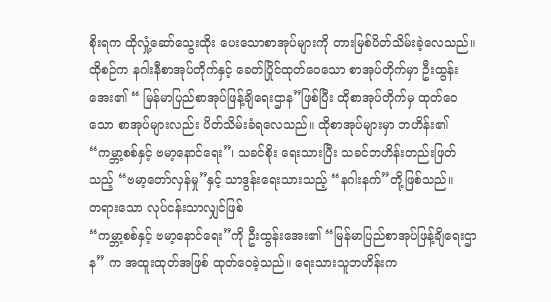စိုးရက ထိုလှုံ့ဆော်သွေးထိုး ပေးသောစာအုပ်များကို တားမြစ်ပိတ်သိမ်းခဲ့လေသည်။ ထိုစဉ်က နဂါးနီစာအုပ်တိုက်နှင့် ခေတ်ပြိုင်ထုတ်ဝေသော စာအုပ်တိုက်မှာ ဦးထွန်းအေး၏ “ မြန်မာပြည်စာအုပ်ဖြန့်ချိရေးဌာန”ဖြစ်ပြီး ထိုစာအုပ်တိုက်မှ ထုတ်ဝေသော စာအုပ်များလည်း ပိတ်သိမ်းခံရလေသည်။ ထိုစာအုပ်များမှာ ဘဟိန်း၏ “ကမ္ဘာ့စစ်နှင့် ဗမာ့နောင်ရေး”၊ သခင်စိုး ရေးသားပြီး သခင်ဘဟိန်းတည်းဖြတ်သည့် “ဗမာ့တော်လှန်မှု”နှင့် သာဒွန်းရေးသားသည့် “နဂါးနက်”တို့ဖြစ်သည်။
တရားသော လုပ်ငန်းသာလျှင်ဖြစ်
“ကမ္ဘာ့စစ်နှင့် ဗမာ့နောင်ရေး”ကို ဦးထွန်းအေး၏ “မြန်မာပြည်စာအုပ်ဖြန့်ချိရေးဌာန” က အထူးထုတ်အဖြစ် ထုတ်ဝေခဲ့သည်။ ရေးသားသူဘဟိန်းက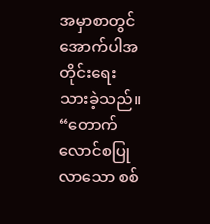အမှာစာတွင် အောက်ပါအတိုင်းရေးသားခဲ့သည်။
“တောက်လောင်စပြုလာသော စစ်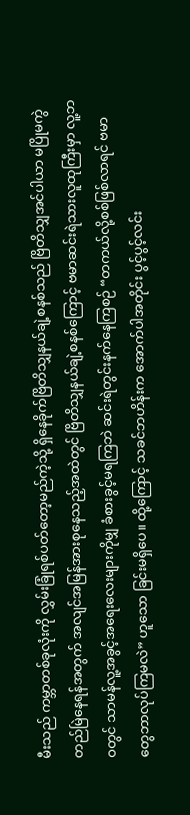မီးသည် ကမ္ဘာတစ်ခုလုံးကို လွှမ်းခြုံရစ်ပတ်တော့မည်ကဲ့သို့ ရှိနေခိုက်ဗြိတိသျှနယ်ချဲ့စနစ်သည် ဗြိတိသျှအင်ပါယာ မပြိုမကွဲတည်မြဲနေရန်အတွက် အလျင်အမြန်အားစုနေသည့်အထဲတွင် ဗြိတိသျှနယ်ချဲ့စနစ်ကြောင့် ဗမာဆင်းရဲသားလူထုကြီးမှာ လူ့ဘဝတွင် သာမန်လူ့အခွင့်အရေးလေးများကိုမျှ ခံစားခွင့်မရကြဘဲ ဆင်းရဲတွင်းနက်နေကြစဉ် “တကယ်လို့စစ်ဖြစ်လာရင် ဗမာတွေဘာလုပ်ကြမလဲ” ဟူသော ခြင်းမရှိပေ။ ထို့ကြောင့် သခင်ဘဟိန်းက အောက်ပါအတိုင်း ပွင့်ပွင့်လင်း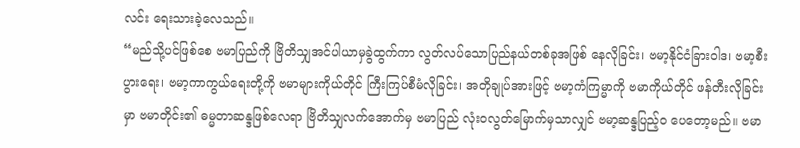လင်း ရေးသားခဲ့လေသည်။
“မည်သို့ပင်ဖြစ်စေ ဗမာပြည်ကို ဗြိတိသျှအင်ပါယာမှခွဲထွက်ကာ လွတ်လပ်သောပြည်နယ်တစ်ခုအဖြစ် နေလိုခြင်း၊ ဗမာ့နိုင်ငံခြားဝါဒ၊ ဗမာ့စီးပွားရေး၊ ဗမာ့ကာကွယ်ရေးတို့ကို ဗမာများကိုယ်တိုင် ကြီးကြပ်စီမံလိုခြင်း၊ အတိုချုပ်အားဖြင့် ဗမာ့ကံကြမ္မာကို ဗမာကိုယ်တိုင် ဖန်တီးလိုခြင်းမှာ ဗမာတိုင်း၏ ဓမ္မတာဆန္ဒဖြစ်လေရာ ဗြိတိသျှလက်အောက်မှ ဗမာပြည် လုံးဝလွတ်မြောက်မှသာလျှင် ဗမာ့ဆန္ဒပြည့်ဝ ပေတော့မည်။ ဗမာ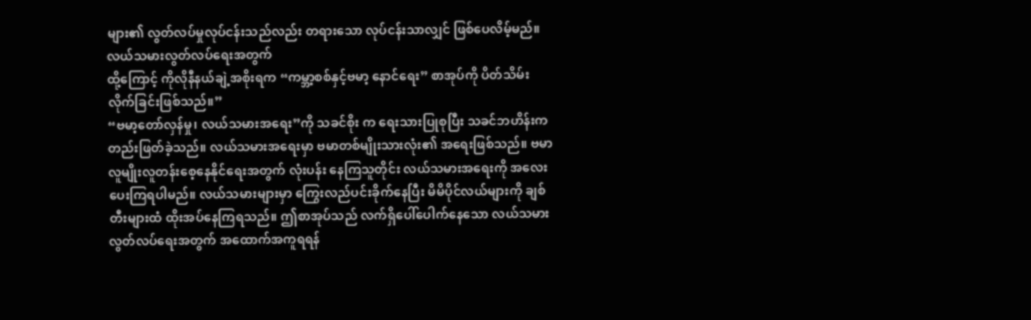များ၏ လွတ်လပ်မှုလုပ်ငန်းသည်လည်း တရားသော လုပ်ငန်းသာလျှင် ဖြစ်ပေလိမ့်မည်။
လယ်သမားလွတ်လပ်ရေးအတွက်
ထို့ကြောင့် ကိုလိုနီနယ်ချဲ့အစိုးရက “ကမ္ဘာ့စစ်နှင့်ဗမာ့ နောင်ရေး” စာအုပ်ကို ပိတ်သိမ်းလိုက်ခြင်းဖြစ်သည်။”
“ဗမာ့တော်လှန်မှု၊ လယ်သမားအရေး”ကို သခင်စိုး က ရေးသားပြုစုပြီး သခင်ဘဟိန်းက တည်းဖြတ်ခဲ့သည်။ လယ်သမားအရေးမှာ ဗမာတစ်မျိုးသားလုံး၏ အရေးဖြစ်သည်။ ဗမာလူမျိုးလူတန်းစေ့နေနိုင်ရေးအတွက် လုံးပန်း နေကြသူတိုင်း လယ်သမားအရေးကို အလေးပေးကြရပါမည်။ လယ်သမားများမှာ ကြွေးလည်ပင်းခိုက်နေပြီး မိမိပိုင်လယ်များကို ချစ်တီးများထံ ထိုးအပ်နေကြရသည်။ ဤစာအုပ်သည် လက်ရှိပေါ်ပေါက်နေသော လယ်သမား လွတ်လပ်ရေးအတွက် အထောက်အကူရရန်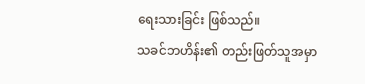ရေးသားခြင်း ဖြစ်သည်။
သခင်ဘဟိန်း၏ တည်းဖြတ်သူအမှာ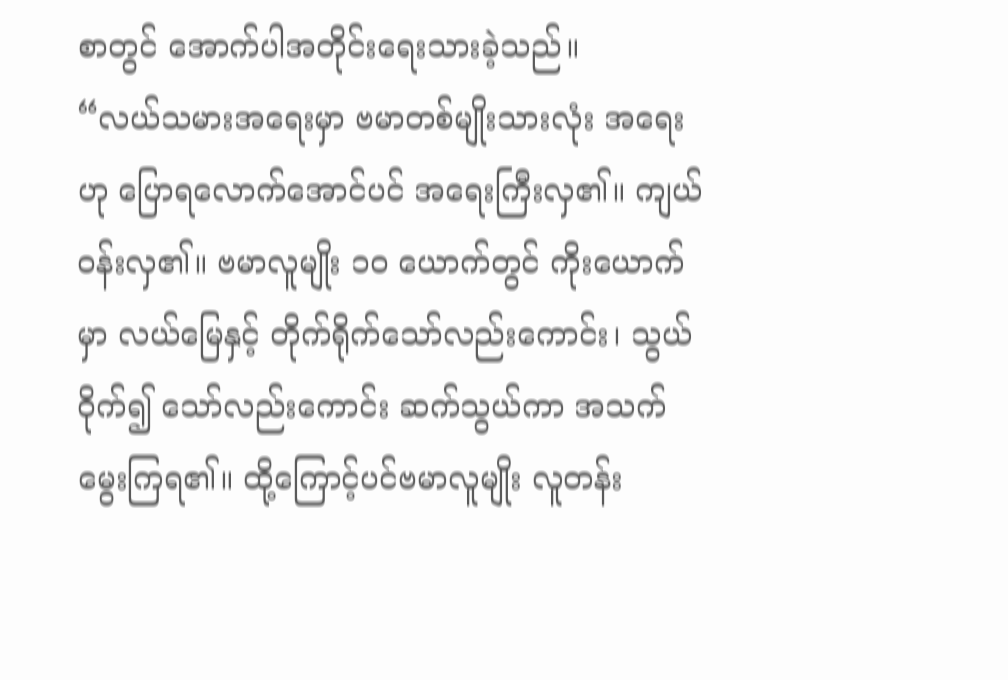စာတွင် အောက်ပါအတိုင်းရေးသားခဲ့သည်။
“လယ်သမားအရေးမှာ ဗမာတစ်မျိုးသားလုံး အရေးဟု ပြောရလောက်အောင်ပင် အရေးကြီးလှ၏။ ကျယ်ဝန်းလှ၏။ ဗမာလူမျိုး ၁၀ ယောက်တွင် ကိုးယောက်မှာ လယ်မြေနှင့် တိုက်ရိုက်သော်လည်းကောင်း၊ သွယ်ဝိုက်၍ သော်လည်းကောင်း ဆက်သွယ်ကာ အသက်မွေးကြရ၏။ ထို့ကြောင့်ပင်ဗမာလူမျိုး လူတန်း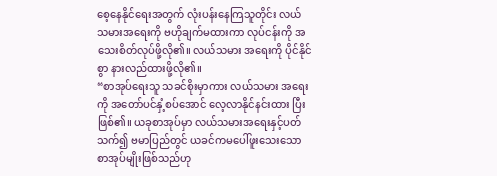စေ့နေနိုင်ရေးအတွက် လုံးပန်းနေကြသူတိုင်း လယ်သမားအရေးကို ဗဟိုချက်မထားကာ လုပ်ငန်းကို အသေးစိတ်လုပ်ဖို့လို၏။ လယ်သမား အရေးကို ပိုင်နိုင်စွာ နားလည်ထားဖို့လို၏။
“စာအုပ်ရေးသူ သခင်စိုးမှာကား လယ်သမား အရေးကို အတော်ပင်နှံ့စပ်အောင် လေ့လာနိုင်နင်းထား ပြီးဖြစ်၏။ ယခုစာအုပ်မှာ လယ်သမားအရေးနှင့်ပတ်သက်၍ ဗမာပြည်တွင် ယခင်ကမပေါ်ဖူးသေးသော စာအုပ်မျိုးဖြစ်သည်ဟု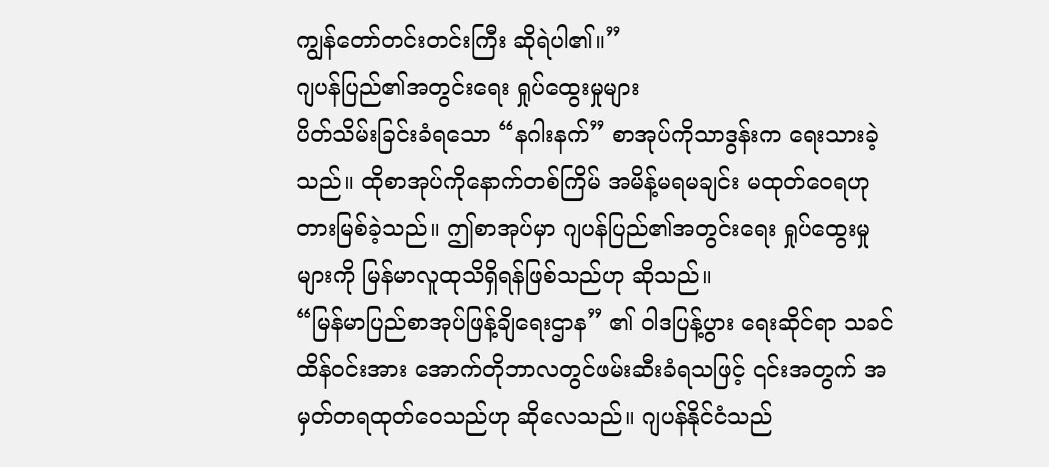ကျွန်တော်တင်းတင်းကြီး ဆိုရဲပါ၏။”
ဂျပန်ပြည်၏အတွင်းရေး ရှုပ်ထွေးမှုများ
ပိတ်သိမ်းခြင်းခံရသော “နဂါးနက်” စာအုပ်ကိုသာဒွန်းက ရေးသားခဲ့သည်။ ထိုစာအုပ်ကိုနောက်တစ်ကြိမ် အမိန့်မရမချင်း မထုတ်ဝေရဟုတားမြစ်ခဲ့သည်။ ဤစာအုပ်မှာ ဂျပန်ပြည်၏အတွင်းရေး ရှုပ်ထွေးမှုများကို မြန်မာလူထုသိရှိရန်ဖြစ်သည်ဟု ဆိုသည်။
“မြန်မာပြည်စာအုပ်ဖြန့်ချိရေးဌာန” ၏ ဝါဒပြန့်ပွား ရေးဆိုင်ရာ သခင်ထိန်ဝင်းအား အောက်တိုဘာလတွင်ဖမ်းဆီးခံရသဖြင့် ၎င်းအတွက် အမှတ်တရထုတ်ဝေသည်ဟု ဆိုလေသည်။ ဂျပန်နိုင်ငံသည်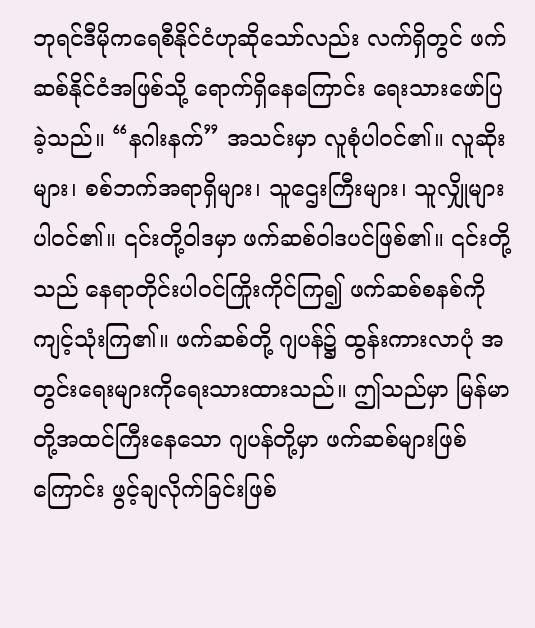ဘုရင်ဒီမိုကရေစီနိုင်ငံဟုဆိုသော်လည်း လက်ရှိတွင် ဖက်ဆစ်နိုင်ငံအဖြစ်သို့ ရောက်ရှိနေကြောင်း ရေးသားဖော်ပြခဲ့သည်။ “နဂါးနက်” အသင်းမှာ လူစုံပါဝင်၏။ လူဆိုးများ၊ စစ်ဘက်အရာရှိများ၊ သူဌေးကြီးများ၊ သူလျှိုများပါဝင်၏။ ၎င်းတို့ဝါဒမှာ ဖက်ဆစ်ဝါဒပင်ဖြစ်၏။ ၎င်းတို့သည် နေရာတိုင်းပါဝင်ကြိုးကိုင်ကြ၍ ဖက်ဆစ်စနစ်ကို ကျင့်သုံးကြ၏။ ဖက်ဆစ်တို့ ဂျပန်၌ ထွန်းကားလာပုံ အတွင်းရေးများကိုရေးသားထားသည်။ ဤသည်မှာ မြန်မာတို့အထင်ကြီးနေသော ဂျပန်တို့မှာ ဖက်ဆစ်များဖြစ်ကြောင်း ဖွင့်ချလိုက်ခြင်းဖြစ်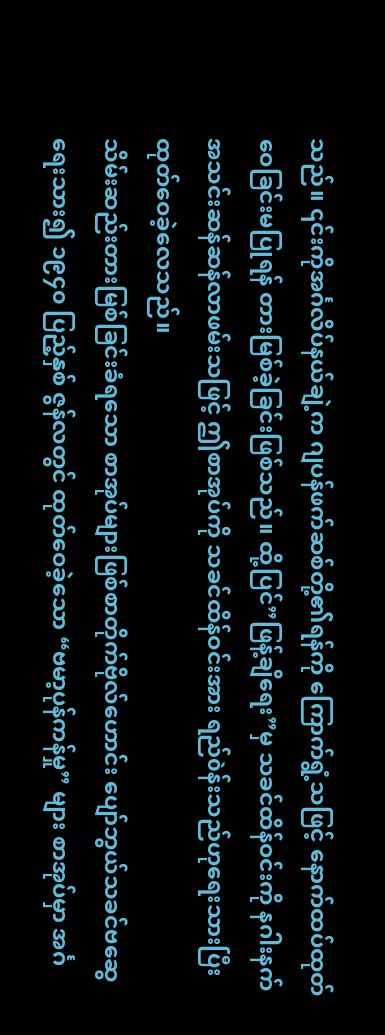သည်။ ၎င်းကိုအင်္ဂလိပ်နယ်ချဲ့က ဂျပန်ဖက်ဆစ်တို့၏ရန်ကို ကြောက်ရွံ့သဖြင့် နောက်ထပ်ထုတ်ဝေခြင်းမပြုရန် တားမြစ်ခဲ့ခြင်းဖြစ်သည်။ ထို့ပြင်”ဖြန့်ချိရေး”မှ သခင်ထိန်ဝင်းကို နဂါးနက်အသင်းဆန်ဆန်လာဖမ်းသဖြင့် ဤစာအုပ်ကို သခင်ထိန်ဝင်းအား ရည်òန်းသည်ဟုရေးသားပြီး ထုတ်ဝေခဲ့လေသည်။
သိမ်းဆည်းတားမြစ်ခြင်းခံရသော စာအုပ်များဖြစ်စာတိုက်ဗိုလ်ဟောင်း ပျော်ဘွယ်သခင်ဗဆွေရေးသား၍ ၁၉၄၀ ပြည့်နှစ် ဇွန်လတွင် ထုတ်ဝေခဲ့သော “ဗမာ့ပုန်ကန်မှု” များ စာအုပ်မှာ အင်္ဂ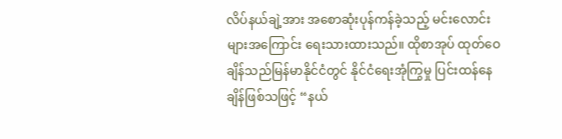လိပ်နယ်ချဲ့အား အစောဆုံးပုန်ကန်ခဲ့သည့် မင်းလောင်းများအကြောင်း ရေးသားထားသည်။ ထိုစာအုပ် ထုတ်ဝေချိန်သည်မြန်မာနိုင်ငံတွင် နိုင်ငံရေးအုံကြွမှု ပြင်းထန်နေချိန်ဖြစ်သဖြင့် “နယ်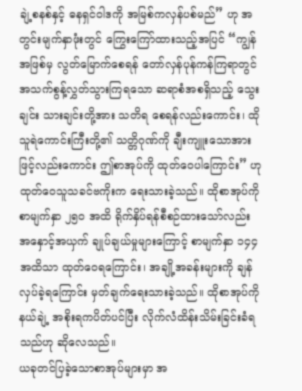ချဲ့စနစ်နှင့် ဓနရှင်ဝါဒကို အမြစ်ကလှန်ပစ်မည်” ဟု အတွင်းမျက်နှာဖုံးတွင် ကြွေးကြော်ထားသည့်အပြင် “ကျွန်အဖြစ်မှ လွတ်မြောက်စေရန် တော်လှန်ပုန်ကန်ကြရာတွင် အသက်စွန့်လွှတ်သွားကြရသော ဆရာစံအစရှိသည့် သွေးချင်း သားချင်းတို့အား သတိရ စေရန်လည်းကောင်း၊ ထိုသူရဲကောင်းကြီးတို့၏ သတ္တိဂုဏ်ကို ချီးကျူးသောအားဖြင့်လည်းကောင်း ဤစာအုပ်ကို ထုတ်ဝေပါကြောင်း” ဟု ထုတ်ဝေသူသခင်ဗကိုးက ရေးသားခဲ့သည်။ ထိုစာအုပ်ကို စာမျက်နှာ ၂၅၀ အထိ ရိုက်နှိပ်ရန်စီစဉ်ထားသော်လည်း အနှောင့်အယှက် ချုပ်ချယ်မှုများကြောင့် စာမျက်နှာ ၁၄၄ အထိသာ ထုတ်ဝေရကြောင်း၊ အချို့အခန်းများကို ချန်လှပ်ခဲ့ရကြောင်း မှတ်ချက်ရေးသားခဲ့သည်။ ထိုစာအုပ်ကိုနယ်ချဲ့ အစိုးရကပိတ်ပင်ပြီး လိုက်လံထိန်းသိမ်းခြင်းခံရသည်ဟု ဆိုလေသည်။
ယခုတင်ပြခဲ့သောစာအုပ်များမှာ အ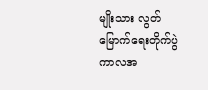မျိုးသား လွတ်မြောက်ရေးတိုက်ပွဲကာလအ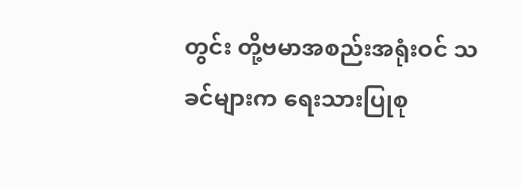တွင်း တို့ဗမာအစည်းအရုံးဝင် သခင်များက ရေးသားပြုစု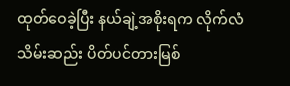ထုတ်ဝေခဲ့ပြီး နယ်ချဲ့အစိုးရက လိုက်လံသိမ်းဆည်း ပိတ်ပင်တားမြစ်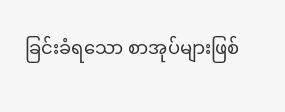ခြင်းခံရသော စာအုပ်များဖြစ်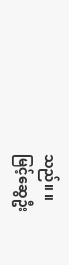သည်။ ။
မြင့်ဆွေဦး